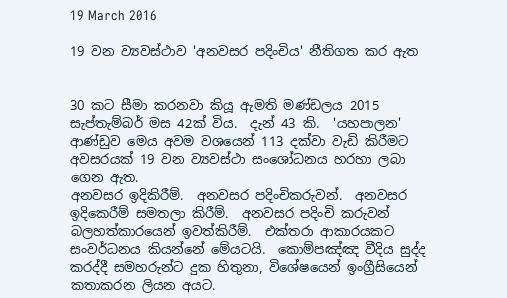19 March 2016

19 වන ව්‍යවස්ථාව 'අනවසර පදිංචිය' නීතිගත කර ඇත


30 කට සීමා කරනවා කියූ ඇමති මණ්ඩලය 2015 සැප්තැම්බර් මස 42ක් විය.  දැන් 43 කි.  'යහපාලන' ආණ්ඩුව මෙය අවම වශයෙන් 113 දක්වා වැඩි කිරීමට අවසරයක් 19 වන ව්‍යවස්ථා සංශෝධනය හරහා ලබා ගෙන ඇත.
අනවසර ඉදිකිරීම්.  අනවසර පදිංචිකරුවන්.  අනවසර ඉදිකෙරීම් සමතලා කිරීම්.  අනවසර පදිංචි කරුවන් බලහත්කාරයෙන් ඉවත්කිරීම්.  එක්තරා ආකාරයකට සංවර්ධනය කියන්නේ මේයටයි.  කොම්පඤ්ඤ වීදිය සුද්ද කරද්දී සමහරුන්ට දුක හිතුනා, විශේෂයෙන් ඉංග්‍රීසියෙන් කතාකරන ලියන අයට.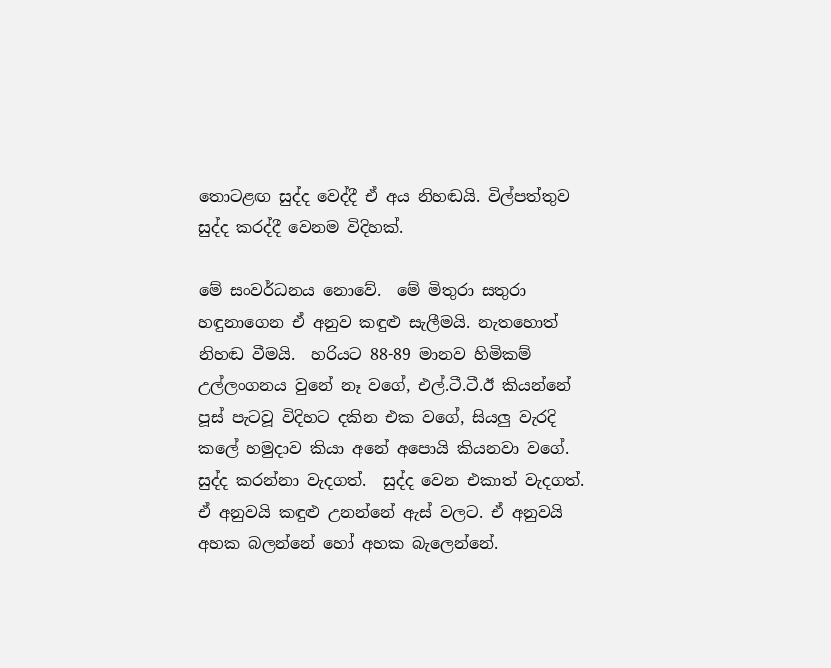තොටළඟ සුද්ද වෙද්දී ඒ අය නිහඬයි. විල්පත්තුව සුද්ද කරද්දී වෙනම විදිහක්.

මේ සංවර්ධනය නොවේ.  මේ මිතුරා සතුරා හඳුනාගෙන ඒ අනුව කඳුළු සැලීමයි. නැතහොත් නිහඬ වීමයි.  හරියට 88-89 මානව හිමිකම් උල්ලංගනය වුනේ නෑ වගේ, එල්.ටී.ටී.ඊ කියන්නේ පූස් පැටවූ විදිහට දකින එක වගේ, සියලු වැරදි කලේ හමුදාව කියා අනේ අපොයි කියනවා වගේ.  සුද්ද කරන්නා වැදගත්.  සුද්ද වෙන එකාත් වැදගත්.  ඒ අනුවයි කඳුළු උනන්නේ ඇස් වලට. ඒ අනුවයි අහක බලන්නේ හෝ අහක බැලෙන්නේ.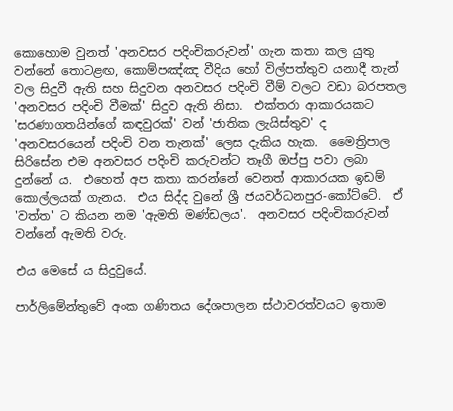කොහොම වුනත් 'අනවසර පදිංචිකරුවන්' ගැන කතා කල යුතු වන්නේ තොටළඟ, කොම්පඤ්ඤ වීදිය හෝ විල්පත්තුව යනාදී තැන් වල සිදුවී ඇති සහ සිදුවන අනවසර පදිංචි වීම් වලට වඩා බරපතල 'අනවසර පදිංචි වීමක්' සිදුව ඇති නිසා.  එක්තරා ආකාරයකට 'සරණාගතයින්ගේ කඳවුරක්' වන් 'ජාතික ලැයිස්තුව' ද 'අනවසරයෙන් පදිංචි වන තැනක්' ලෙස දැකිය හැක.  මෛත්‍රිපාල සිරිසේන එම අනවසර පදිංචි කරුවන්ට තෑගී ඔප්පු පවා ලබා දුන්නේ ය.  එහෙත් අප කතා කරන්නේ වෙනත් ආකාරයක ඉඩම් කොල්ලයක් ගැනය.  එය සිද්ද වුනේ ශ්‍රී ජයවර්ධනපුර-කෝට්ටේ.  ඒ 'වත්ත' ට කියන නම 'ඇමති මණ්ඩලය'.  අනවසර පදිංචිකරුවන් වන්නේ ඇමති වරු.

එය මෙසේ ය සිදුවුයේ.

පාර්ලිමේන්තුවේ අංක ගණිතය දේශපාලන ස්ථාවරත්වයට ඉතාම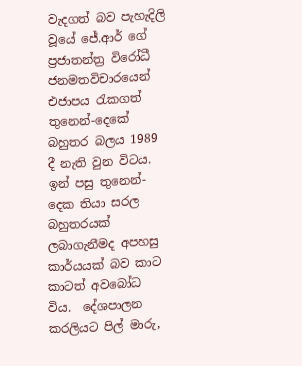වැදගත් බව පැහැදිලි වූයේ ජේ.ආර් ගේ ප්‍රජාතන්ත්‍ර විරෝධී ජනමතවිචාරයෙන් එජාපය රැකගත් තුනෙන්-දෙකේ බහුතර බලය 1989 දී නැති වුන විටය.  ඉන් පසු තුනෙන්-දෙක තියා සරල බහුතරයක් ලබාගැනීමද අපහසු කාර්යයක් බව කාට කාටත් අවබෝධ විය.  දේශපාලන කරලියට පිල් මාරු,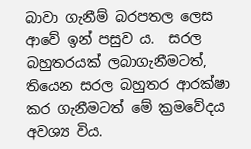බාවා ගැනීම් බරපතල ලෙස ආවේ ඉන් පසුව ය.  සරල බහුතරයක් ලබාගැනීමටත්, තියෙන සරල බහුතර ආරක්ෂා කර ගැනීමටත් මේ ක්‍රමවේදය අවශ්‍ය විය.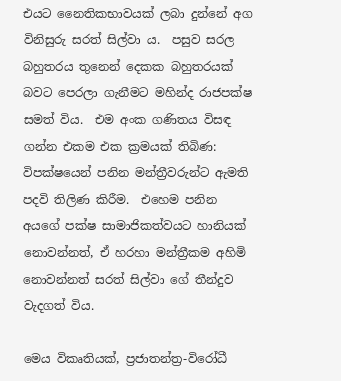එයට නෛතිකභාවයක් ලබා දුන්නේ අග විනිසුරු සරත් සිල්වා ය.  පසුව සරල බහුතරය තුනෙන් දෙකක බහුතරයක් බවට පෙරලා ගැනීමට මහින්ද රාජපක්ෂ සමත් විය.  එම අංක ගණිතය විසඳ ගන්න එකම එක ක්‍රමයක් තිබිණ: විපක්ෂයෙන් පනින මන්ත්‍රීවරුන්ට ඇමති පදවි තිලිණ කිරීම.  එහෙම පනින අයගේ පක්ෂ සාමාජිකත්වයට හානියක් නොවන්නත්, ඒ හරහා මන්ත්‍රීකම අහිමි නොවන්නත් සරත් සිල්වා ගේ තීන්දුව වැදගත් විය.

මෙය විකෘතියක්, ප්‍රජාතන්ත්‍ර-විරෝධී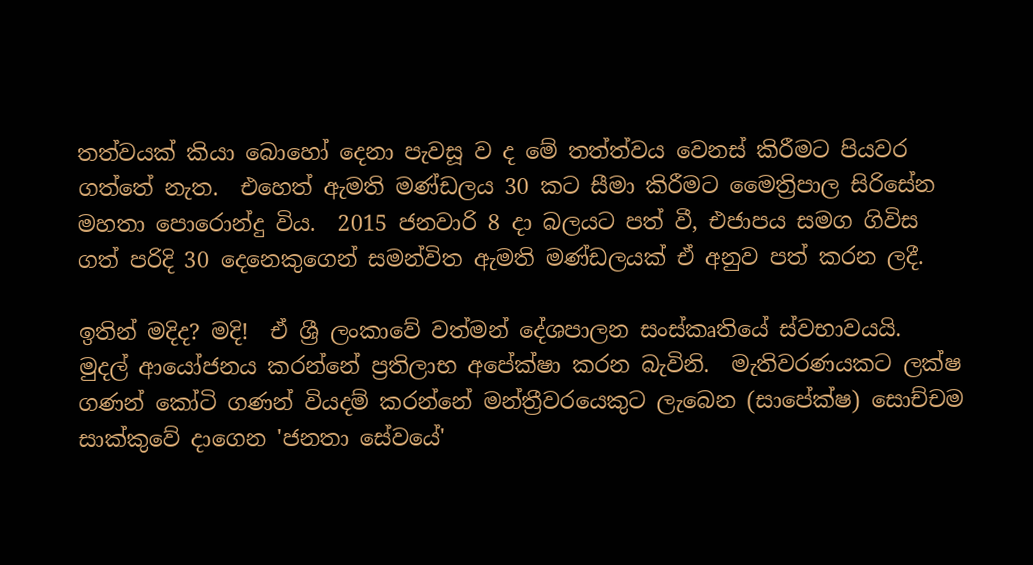තත්වයක් කියා බොහෝ දෙනා පැවසූ ව ද මේ තත්ත්වය වෙනස් කිරීමට පියවර ගත්තේ නැත.  එහෙත් ඇමති මණ්ඩලය 30 කට සීමා කිරීමට මෛත්‍රිපාල සිරිසේන මහතා පොරොන්දු විය.  2015 ජනවාරි 8 දා බලයට පත් වී, එජාපය සමග ගිවිස ගත් පරිදි 30 දෙනෙකුගෙන් සමන්විත ඇමති මණ්ඩලයක් ඒ අනුව පත් කරන ලදී.

ඉතින් මදිද? මදි!  ඒ ශ්‍රී ලංකාවේ වත්මන් දේශපාලන සංස්කෘතියේ ස්වභාවයයි.  මුදල් ආයෝජනය කරන්නේ ප්‍රතිලාභ අපේක්ෂා කරන බැවිනි.  මැතිවරණයකට ලක්ෂ ගණන් කෝටි ගණන් වියදම් කරන්නේ මන්ත්‍රීවරයෙකුට ලැබෙන (සාපේක්ෂ) සොච්චම සාක්කුවේ දාගෙන 'ජනතා සේවයේ'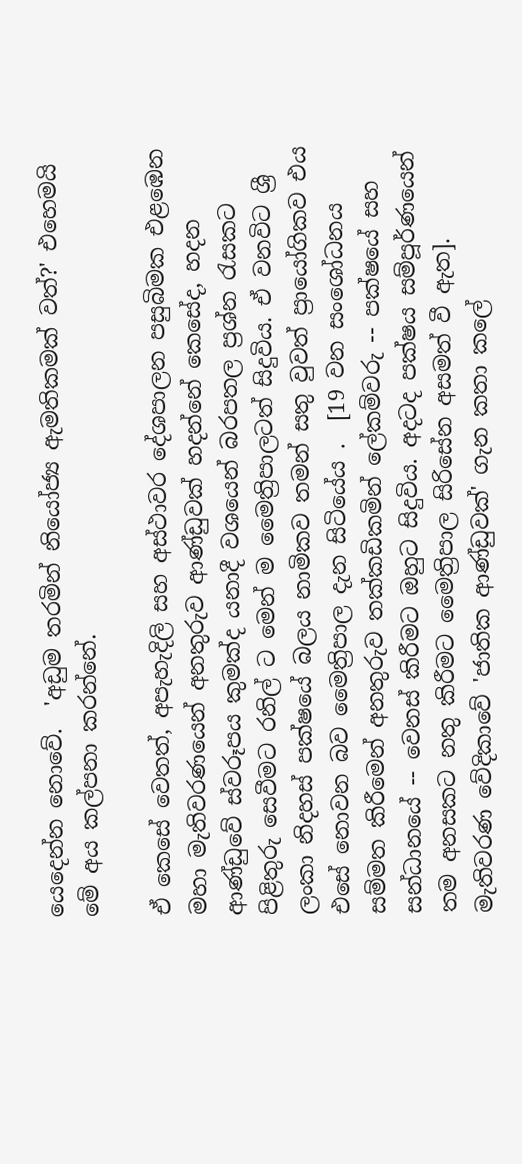යෙදෙන්න නොවේ.  'අඩුම තරමින් නියෝජ්‍ය ඇමතිකමක් වත්?' එහෙමයි මේ අය කල්පනා කරන්නේ.

ඒ කෙසේ වෙතත්, අපැහැදිලි සහ අස්ථාවර දේශපාලන පසුබිමක එළඹෙන මහා මැතිවරණයෙන් අනතුරුව ආණ්ඩුවක් හදන්නේ කෙසේද, හදන ආණ්ඩුවේ ස්වරූපය කුමක්ද යනාදී වශයෙන් බරපතල ප්‍රශ්න රැසකට පිළිතුරු සෙවීමට රනිල් ට මෙන් ම මෛත්‍රිපාලටත් සිදුවිය. ඒ වනවිට ශ්‍රී ලංකා නිදහස් පක්ෂයේ බලය නාමිකව තමන් සතු වුවත් ප්‍රායෝගිකව එය එසේ නොවන බව මෛත්‍රිපාල දැන සිටියේය .  [19 වන සංශෝධනය සම්මත කිරීමෙන් අනතුරුව තක්කඩිකමින් ලේකම්වරු -- පක්ෂයේ සහ සන්ධානයේ -- වෙනස් කිරීමට ඔහුට සිදුවිය. අදටද පක්ෂය සම්පූර්ණයෙන් තම අනසකට නතු කිරීමට මෛත්‍රිපාල සිරිසේන අසමත් වී ඇත].  මැතිවරණ වේදිකාවේ 'ජාතික ආණ්ඩුවක්' ගැන කතා කලේ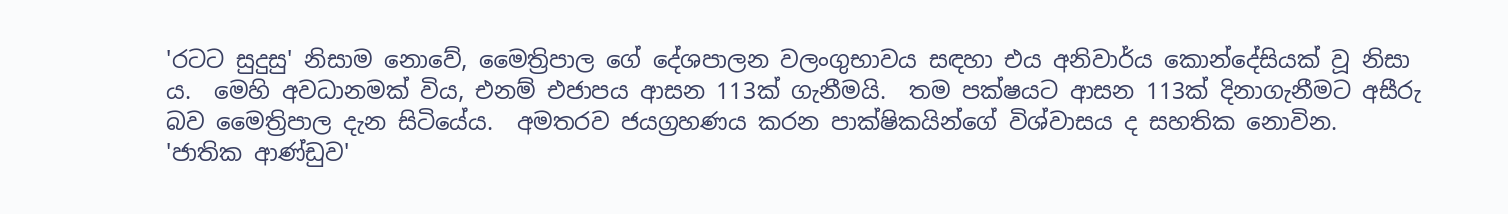'රටට සුදුසු' නිසාම නොවේ, මෛත්‍රිපාල ගේ දේශපාලන වලංගුභාවය සඳහා එය අනිවාර්ය කොන්දේසියක් වූ නිසා ය.  මෙහි අවධානමක් විය, එනම් එජාපය ආසන 113ක් ගැනීමයි.  තම පක්ෂයට ආසන 113ක් දිනාගැනීමට අසීරු බව මෛත්‍රිපාල දැන සිටියේය.  අමතරව ජයග්‍රහණය කරන පාක්ෂිකයින්ගේ විශ්වාසය ද සහතික නොවින.  'ජාතික ආණ්ඩුව'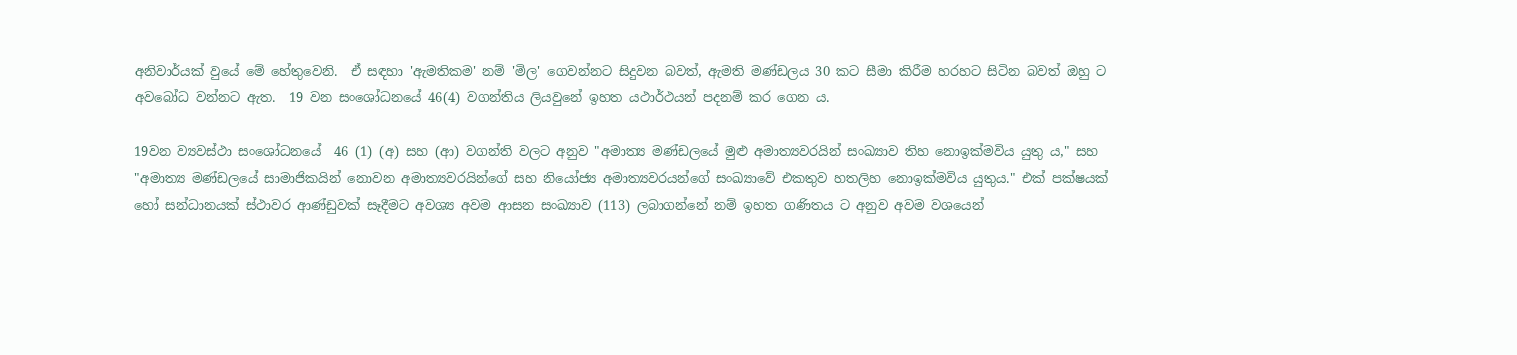අනිවාර්යක් වුයේ මේ හේතුවෙනි.  ඒ සඳහා 'ඇමතිකම' නම් 'මිල' ගෙවන්නට සිදුවන බවත්, ඇමති මණ්ඩලය 30 කට සීමා කිරීම හරහට සිටින බවත් ඔහු ට අවබෝධ වන්නට ඇත.  19 වන සංශෝධනයේ 46(4) වගන්තිය ලියවුනේ ඉහත යථාර්ථයන් පදනම් කර ගෙන ය.

19වන ව්‍යවස්ථා සංශෝධනයේ  46 (1) (අ) සහ (ආ) වගන්ති වලට අනුව "අමාත්‍ය මණ්ඩලයේ මුළු අමාත්‍යවරයින් සංඛ්‍යාව තිහ නොඉක්මවිය යුතු ය," සහ "අමාත්‍ය මණ්ඩලයේ සාමාජිකයින් නොවන අමාත්‍යවරයින්ගේ සහ නියෝජ්‍ය අමාත්‍යවරයන්ගේ සංඛ්‍යාවේ එකතුව හතලිහ නොඉක්මවිය යුතුය." එක් පක්ෂයක් හෝ සන්ධානයක් ස්ථාවර ආණ්ඩුවක් සෑදීමට අවශ්‍ය අවම ආසන සංඛ්‍යාව (113) ලබාගන්නේ නම් ඉහත ගණිතය ට අනුව අවම වශයෙන්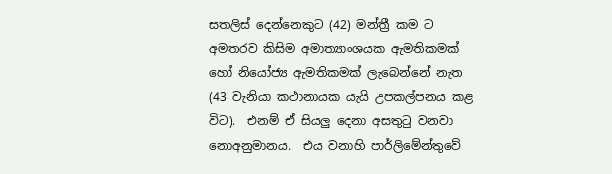සතලිස් දෙන්නෙකුට (42) මන්ත්‍රී කම ට අමතරව කිසිම අමාත්‍යාංශයක ඇමතිකමක් හෝ නියෝජ්‍ය ඇමතිකමක් ලැබෙන්නේ නැත (43 වැනියා කථානායක යැයි උපකල්පනය කළ විට).  එනම් ඒ සියලු දෙනා අසතුටු වනවා නොඅනුමානය.  එය වනාහි පාර්ලිමේන්තුවේ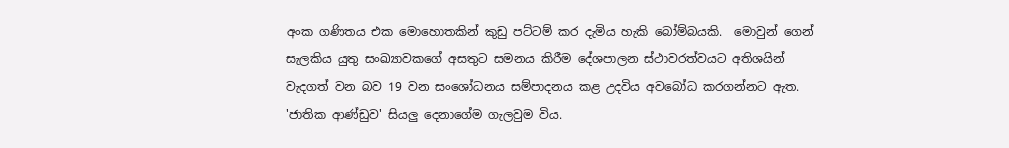අංක ගණිතය එක මොහොතකින් කුඩු පට්ටම් කර දැමිය හැකි බෝම්බයකි.  මොවුන් ගෙන් සැලකිය යුතු සංඛ්‍යාවකගේ අසතුට සමනය කිරීම දේශපාලන ස්ථාවරත්වයට අතිශයින් වැදගත් වන බව 19 වන සංශෝධනය සම්පාදනය කළ උදවිය අවබෝධ කරගන්නට ඇත.  'ජාතික ආණ්ඩුව' සියලු දෙනාගේම ගැලවුම විය.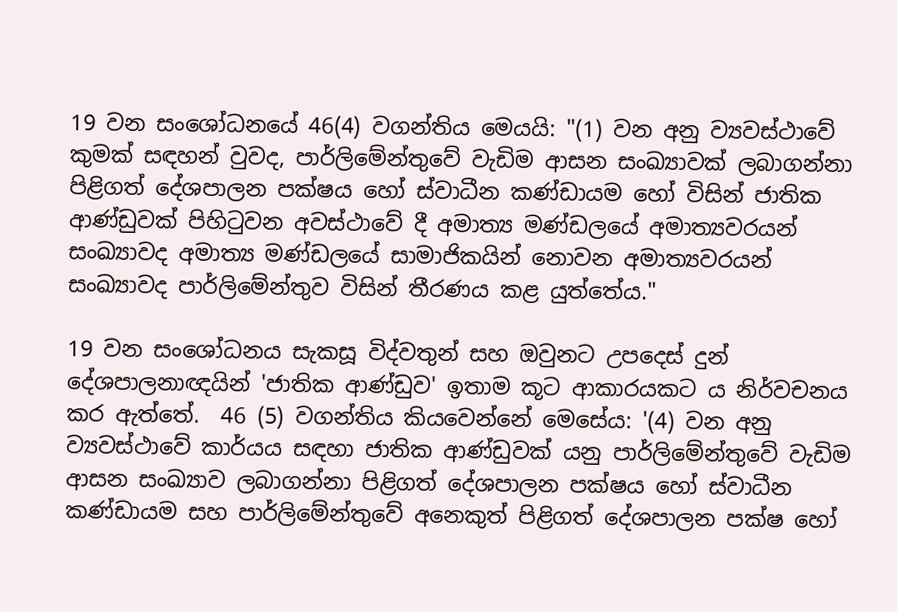19 වන සංශෝධනයේ 46(4) වගන්තිය මෙයයි: "(1) වන අනු ව්‍යවස්ථාවේ කුමක් සඳහන් වුවද, පාර්ලිමේන්තුවේ වැඩිම ආසන සංඛ්‍යාවක් ලබාගන්නා පිළිගත් දේශපාලන පක්ෂය හෝ ස්වාධීන කණ්ඩායම හෝ විසින් ජාතික ආණ්ඩුවක් පිහිටුවන අවස්ථාවේ දී අමාත්‍ය මණ්ඩලයේ අමාත්‍යවරයන් සංඛ්‍යාවද අමාත්‍ය මණ්ඩලයේ සාමාජිකයින් නොවන අමාත්‍යවරයන් සංඛ්‍යාවද පාර්ලිමේන්තුව විසින් තීරණය කළ යුත්තේය."

19 වන සංශෝධනය සැකසූ විද්වතුන් සහ ඔවුනට උපදෙස් දුන් දේශපාලනාඥයින් 'ජාතික ආණ්ඩුව' ඉතාම කූට ආකාරයකට ය නිර්වචනය කර ඇත්තේ.  46 (5) වගන්තිය කියවෙන්නේ මෙසේය: '(4) වන අනු ව්‍යවස්ථාවේ කාර්යය සඳහා ජාතික ආණ්ඩුවක් යනු පාර්ලිමේන්තුවේ වැඩිම ආසන සංඛ්‍යාව ලබාගන්නා පිළිගත් දේශපාලන පක්ෂය හෝ ස්වාධීන කණ්ඩායම සහ පාර්ලිමේන්තුවේ අනෙකුත් පිළිගත් දේශපාලන පක්ෂ හෝ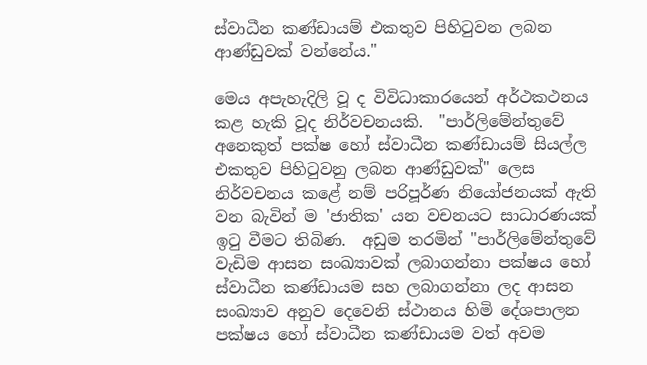ස්වාධීන කණ්ඩායම් එකතුව පිහිටුවන ලබන ආණ්ඩුවක් වන්නේය."

මෙය අපැහැදිලි වූ ද විවිධාකාරයෙන් අර්ථකථනය කළ හැකි වූද නිර්වචනයකි.  "පාර්ලිමේන්තුවේ අනෙකුත් පක්ෂ හෝ ස්වාධීන කණ්ඩායම් සියල්ල එකතුව පිහිටුවනු ලබන ආණ්ඩුවක්" ලෙස නිර්වචනය කළේ නම් පරිපූර්ණ නියෝජනයක් ඇති වන බැවින් ම 'ජාතික' යන වචනයට සාධාරණයක් ඉටු වීමට තිබිණ.  අඩුම තරමින් "පාර්ලිමේන්තුවේ වැඩිම ආසන සංඛ්‍යාවක් ලබාගන්නා පක්ෂය හෝ ස්වාධීන කණ්ඩායම සහ ලබාගන්නා ලද ආසන සංඛ්‍යාව අනුව දෙවෙනි ස්ථානය හිමි දේශපාලන පක්ෂය හෝ ස්වාධීන කණ්ඩායම වත් අවම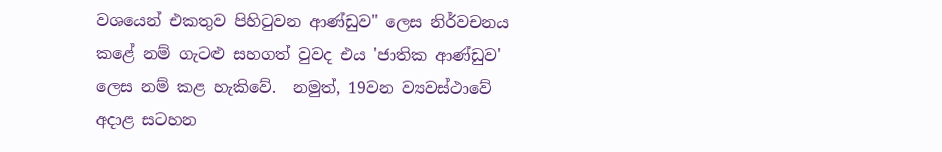වශයෙන් එකතුව පිහිටුවන ආණ්ඩුව" ලෙස නිර්වචනය කළේ නම් ගැටළු සහගත් වුවද එය 'ජාතික ආණ්ඩුව' ලෙස නම් කළ හැකිවේ.  නමුත්, 19වන ව්‍යවස්ථාවේ අදාළ සටහන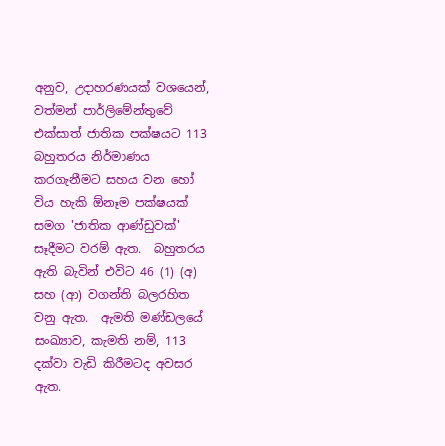අනුව, උදාහරණයක් වශයෙන්, වත්මන් පාර්ලිමේන්තුවේ එක්සාත් ජාතික පක්ෂයට 113 බහුතරය නිර්මාණය කරගැනීමට සහය වන හෝ විය හැකි ඕනෑම පක්ෂයක් සමග 'ජාතික ආණ්ඩුවක්' සෑදීමට වරම් ඇත.  බහුතරය ඇති බැවින් එවිට 46 (1) (අ) සහ (ආ) වගන්ති බලරහිත වනු ඇත.  ඇමති මණ්ඩලයේ සංඛ්‍යාව, කැමති නම්, 113 දක්වා වැඩි කිරීමටද අවසර ඇත.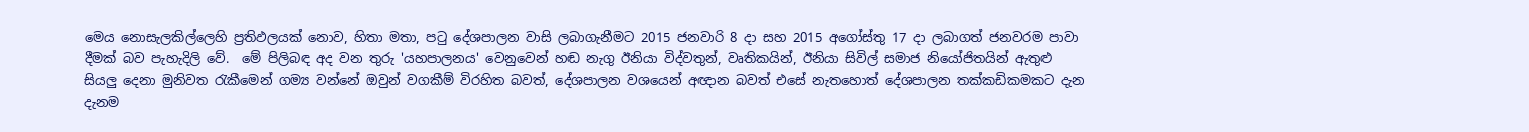මෙය නොසැලකිල්ලෙහි ප්‍රතිඵලයක් නොව, හිතා මතා, පටු දේශපාලන වාසි ලබාගැනීමට 2015 ජනවාරි 8 දා සහ 2015 අගෝස්තු 17 දා ලබාගත් ජනවරම පාවා දීමක් බව පැහැදිලි වේ.  මේ පිලිබඳ අද වන තුරු 'යහපාලනය' වෙනුවෙන් හඬ නැගු ඊනියා විද්වතුන්, වෘතිකයින්, ඊනියා සිවිල් සමාජ නියෝජිතයින් ඇතුළු සියලු දෙනා මුනිවත රැකීමෙන් ගම්‍ය වන්නේ ඔවුන් වගකීම් විරහිත බවත්, දේශපාලන වශයෙන් අඥාන බවත් එසේ නැතහොත් දේශපාලන තක්කඩිකමකට දැන දැනම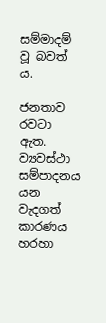සම්මාදම් වූ බවත් ය.

ජනතාව රවටා ඇත.  ව්‍යවස්ථා සම්පාදනය යන වැදගත් කාරණය හරහා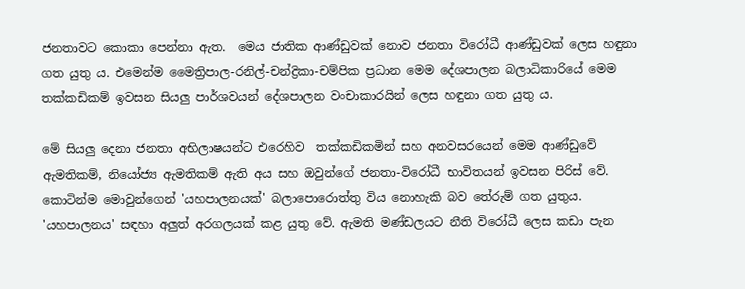ජනතාවට කොකා පෙන්නා ඇත.  මෙය ජාතික ආණ්ඩුවක් නොව ජනතා විරෝධී ආණ්ඩුවක් ලෙස හඳුනා ගත යුතු ය. එමෙන්ම මෛත්‍රිපාල-රනිල්-චන්ද්‍රිකා-චම්පික ප්‍රධාන මෙම දේශපාලන බලාධිකාරියේ මෙම තක්කඩිකම් ඉවසන සියලු පාර්ශවයන් දේශපාලන වංචාකාරයින් ලෙස හඳුනා ගත යුතු ය.

මේ සියලු දෙනා ජනතා අභිලාෂයන්ට එරෙහිව  තක්කඩිකමින් සහ අනවසරයෙන් මෙම ආණ්ඩුවේ ඇමතිකම්, නියෝජ්‍ය ඇමතිකම් ඇති අය සහ ඔවුන්ගේ ජනතා-විරෝධී භාවිතයන් ඉවසන පිරිස් වේ.  කොටින්ම මොවුන්ගෙන් 'යහපාලනයක්' බලාපොරොත්තු විය නොහැකි බව තේරුම් ගත යුතුය.  'යහපාලනය' සඳහා අලුත් අරගලයක් කළ යුතු වේ. ඇමති මණ්ඩලයට නීති විරෝධී ලෙස කඩා පැන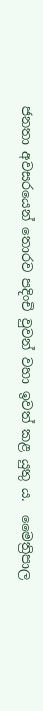ජනතා අවසරයෙන් තොරව පදිංචි වුවන් වහා ඉවත් කළ යුතු ය.  මෛත්‍රිපාල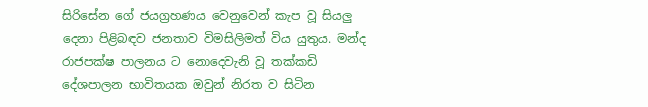සිරිසේන ගේ ජයග්‍රහණය වෙනුවෙන් කැප වූ සියලු දෙනා පිළිබඳව ජනතාව විමසිලිමත් විය යුතුය. මන්ද රාජපක්ෂ පාලනය ට නොදෙවැනි වූ තක්කඩි දේශපාලන භාවිතයක ඔවුන් නිරත ව සිටින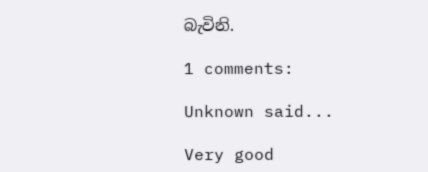බැවිනි.

1 comments:

Unknown said...

Very good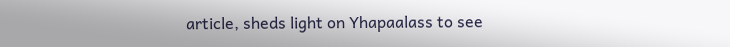article, sheds light on Yhapaalass to see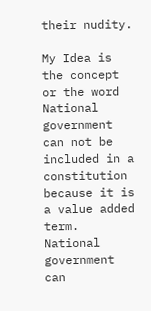their nudity.

My Idea is the concept or the word National government can not be included in a constitution because it is a value added term. National government can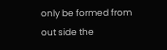only be formed from out side the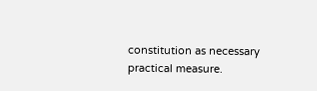constitution as necessary practical measure.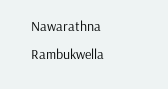Nawarathna Rambukwella